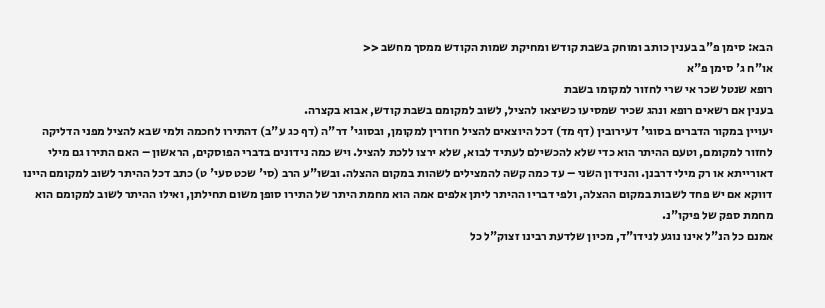הבא: סימן פ"ב בענין כותב ומוחק בשבת קודש ומחיקת שמות הקודש ממסך מחשב <<
או"ח ג' סימן פ"א
רופא שנטל שכר אי שרי לחזור למקומו בשבת
בענין אם רשאים רופא ונהג שכיר שמסיעו כשיצאו להציל, לשוב למקומם בשבת קודש, אבוא בקצרה.
יעויין במקור הדברים בסוגי' דעירובין (דף מד) דכל היוצאים להציל חוזרין למקומן, ובסוגי' דר"ה (דף כג ע"ב) דהתירו לחכמה ולמי שבא להציל מפני הדליקה לחזור למקומם, וטעם ההיתר הוא כדי שלא להכשילם לעתיד לבוא, שלא ירצו ללכת להציל. ויש כמה נידונים בדברי הפוסקים, הראשון – האם התירו גם מילי דאורייתא או רק מילי דרבנן. והנידון השני – עד כמה קשה להמצילים לשהות במקום ההצלה. ובשו"ע הרב (סי' שכט סעי' ט) כתב דכל ההיתר לשוב למקומם היינו דווקא אם יש פחד לשבות במקום ההצלה, ולפי דבריו ההיתר ליתן אלפים אמה הוא מחמת היתר של התירו סופן משום תחילתן, ואילו ההיתר לשוב למקומם הוא מחמת ספק של פיקו"נ.
אמנם כל הנ"ל אינו נוגע לנידו"ד, מכיון שלדעת רבינו זצוק"ל כל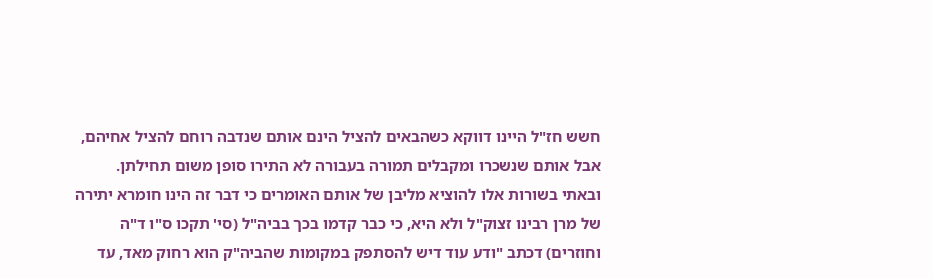חשש חז"ל היינו דווקא כשהבאים להציל הינם אותם שנדבה רוחם להציל אחיהם, אבל אותם שנשכרו ומקבלים תמורה בעבורה לא התירו סופן משום תחילתן.
ובאתי בשורות אלו להוציא מליבן של אותם האומרים כי דבר זה הינו חומרא יתירה של מרן רבינו זצוק"ל ולא היא, כי כבר קדמו בכך בביה"ל (סי' תקכו ס"ו ד"ה וחוזרים) דכתב "ודע עוד דיש להסתפק במקומות שהביה"ק הוא רחוק מאד, עד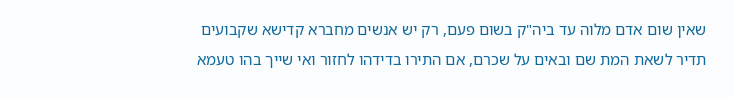שאין שום אדם מלוה עד ביה"ק בשום פעם, רק יש אנשים מחברא קדישא שקבועים תדיר לשאת המת שם ובאים על שכרם, אם התירו בדידהו לחזור ואי שייך בהו טעמא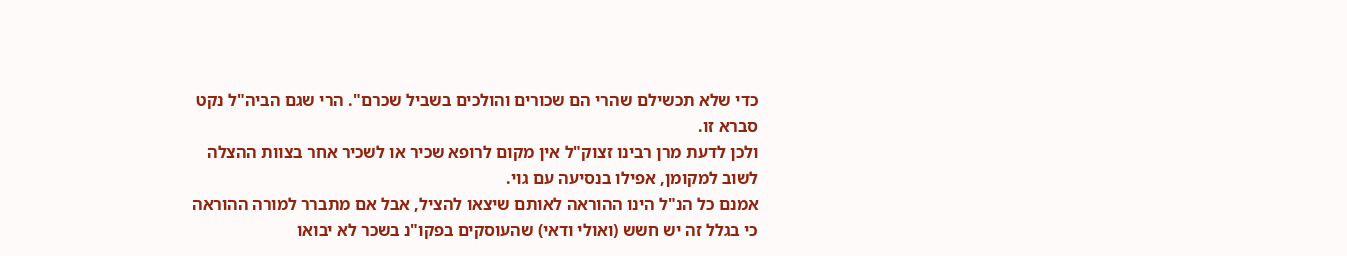כדי שלא תכשילם שהרי הם שכורים והולכים בשביל שכרם". הרי שגם הביה"ל נקט סברא זו.
ולכן לדעת מרן רבינו זצוק"ל אין מקום לרופא שכיר או לשכיר אחר בצוות ההצלה לשוב למקומן, אפילו בנסיעה עם גוי.
אמנם כל הנ"ל הינו ההוראה לאותם שיצאו להציל, אבל אם מתברר למורה ההוראה כי בגלל זה יש חשש (ואולי ודאי) שהעוסקים בפקו"נ בשכר לא יבואו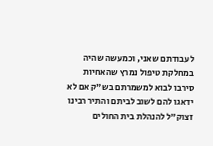לעבודתם שאני, וכמעשה שהיה במחלקת טיפול נמרץ שהאחיות סירבו לבוא למשמרתם בש"ק אם לא ידאגו להם לשוב לביתם והתיר רבינו זצוק"ל להנהלת בית החולים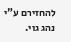להחזירם ע"י נהג גוי.